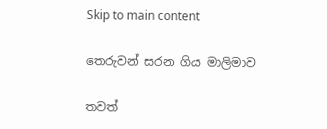Skip to main content

තෙරුවන් සරන ගිය මාලිමාව

තවත්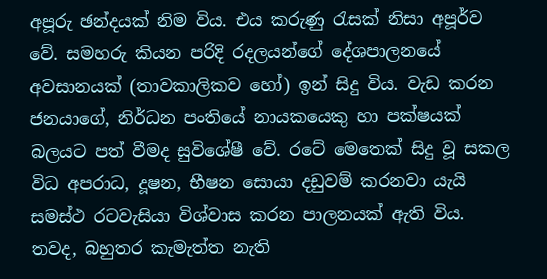අපූරු ඡන්දයක් නිම විය. එය කරුණු රැසක් නිසා අපූර්ව වේ. සමහරු කියන පරිදි රදලයන්ගේ දේශපාලනයේ අවසානයක් (තාවකාලිකව හෝ) ඉන් සිදු විය. වැඩ කරන ජනයාගේ, නිර්ධන පංතියේ නායකයෙකු හා පක්ෂයක් බලයට පත් වීමද සුවිශේෂී වේ. රටේ මෙතෙක් සිදු වූ සකල විධ අපරාධ, දූෂන, භීෂන සොයා දඩුවම් කරනවා යැයි සමස්ථ රටවැසියා විශ්වාස කරන පාලනයක් ඇති විය. තවද, බහුතර කැමැත්ත නැති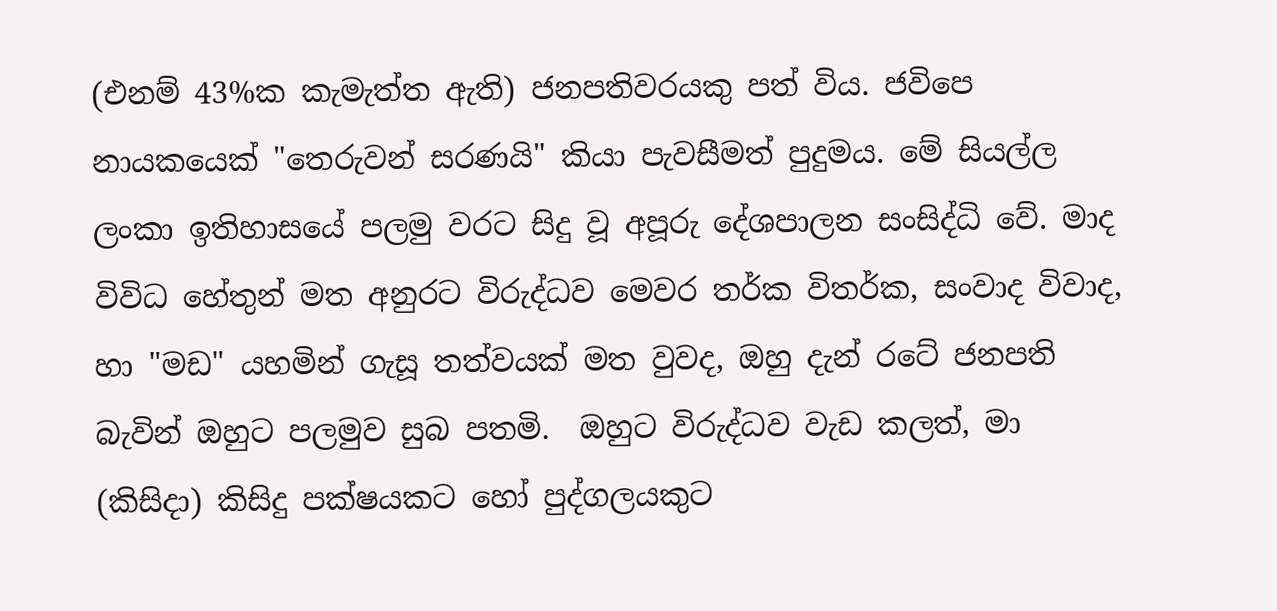(එනම් 43%ක කැමැත්ත ඇති) ජනපතිවරයකු පත් විය. ජවිපෙ නායකයෙක් "තෙරුවන් සරණයි" කියා පැවසීමත් පුදුමය. මේ සියල්ල ලංකා ඉතිහාසයේ පලමු වරට සිදු වූ අපූරු දේශපාලන සංසිද්ධි වේ. මාද විවිධ හේතුන් මත අනුරට විරුද්ධව මෙවර තර්ක විතර්ක, සංවාද විවාද, හා "මඩ" යහමින් ගැසූ තත්වයක් මත වුවද, ඔහු දැන් රටේ ජනපති බැවින් ඔහුට පලමුව සුබ පතමි.  ඔහුට විරුද්ධව වැඩ කලත්, මා (කිසිදා) කිසිදු පක්ෂයකට හෝ පුද්ගලයකුට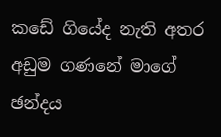කඩේ ගියේද නැති අතර අඩුම ගණනේ මාගේ ඡන්දය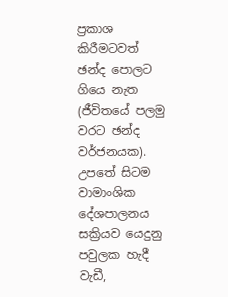ප්‍රකාශ කිරීමටවත් ඡන්ද පොලට ගියෙ නැත (ජීවිතයේ පලමු වරට ඡන්ද වර්ජනයක). උපතේ සිටම වාමාංශික දේශපාලනය සක්‍රියව යෙදුනු පවුලක හැදී වැඩී,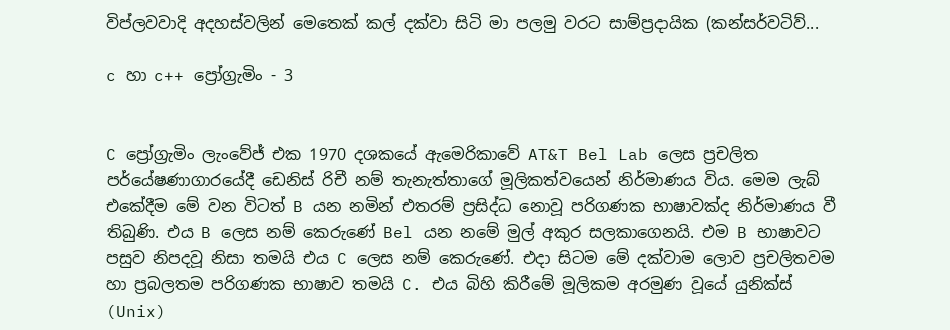විප්ලවවාදි අදහස්වලින් මෙතෙක් කල් දක්වා සිටි මා පලමු වරට සාම්ප්‍රදායික (කන්සර්වටිව්...

c හා c++ ප්‍රෝග්‍රැමිං - 3


C ප්‍රෝග්‍රැමිං ලැංවේජ් එක 1970 දශකයේ ඇමෙරිකාවේ AT&T Bel Lab ලෙස ප්‍රචලිත පර්යේෂණාගාරයේදී ඩෙනිස් රිචී නම් තැනැත්තාගේ මූලිකත්වයෙන් නිර්මාණය විය. මෙම ලැබ් එකේදීම මේ වන විටත් B යන නමින් එතරම් ප්‍රසිද්ධ නොවූ පරිගණක භාෂාවක්ද නිර්මාණය වී තිබුණි. එය B ලෙස නම් කෙරුණේ Bel යන නමේ මුල් අකුර සලකාගෙනයි. එම B භාෂාවට පසුව නිපදවූ නිසා තමයි එය C ලෙස නම් කෙරුණේ. එදා සිටම මේ දක්වාම ලොව ප්‍රචලිතවම හා ප්‍රබලතම පරිගණක භාෂාව තමයි C. එය බිහි කිරීමේ මූලිකම අරමුණ වූයේ යුනික්ස් (Unix)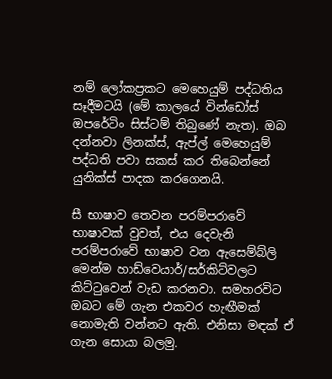නම් ලෝකප්‍රකට මෙහෙයුම් පද්ධතිය සෑදීමටයි (මේ කාලයේ වින්ඩෝස් ඔපරේටිං සිස්ටම් තිබුණේ නැත). ඔබ දන්නවා ලිනක්ස්, ඇප්ල් මෙහෙයුම් පද්ධති පවා සකස් කර තිබෙන්නේ යුනික්ස් පාදක කරගෙනයි.

සී භාෂාව තෙවන පරම්පරාවේ භාෂාවක් වුවත්, එය දෙවැනි පරම්පරාවේ භාෂාව වන ඇසෙම්බ්ලි මෙන්ම හාඩ්වෙයාර්/සර්කිට්වලට කිට්ටුවෙන් වැඩ කරනවා. සමහරවිට ඔබට මේ ගැන එකවර හැඟීමක් නොමැති වන්නට ඇති. එනිසා මඳක් ඒ ගැන සොයා බලමු.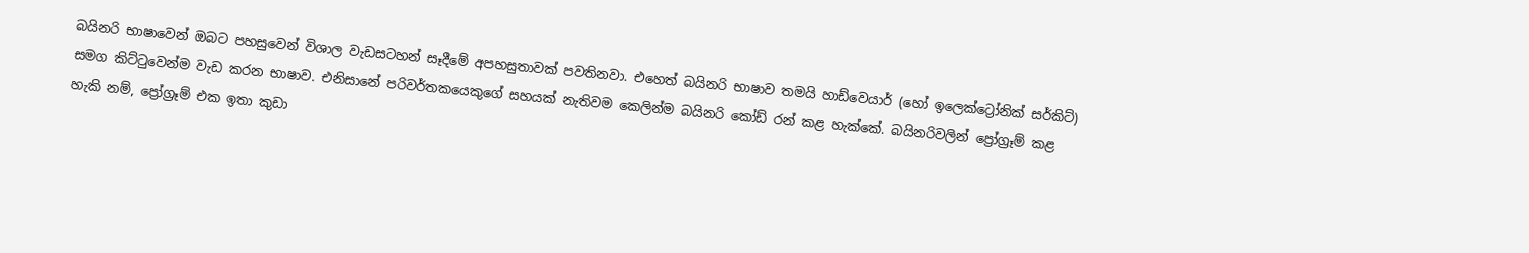බයිනරි භාෂාවෙන් ඔබට පහසුවෙන් විශාල වැඩසටහන් සෑදීමේ අපහසුතාවක් පවතිනවා. එහෙත් බයිනරි භාෂාව තමයි හාඩ්වෙයාර් (හෝ ඉලෙක්ට්‍රෝනික් සර්කිට්) සමග කිට්ටුවෙන්ම වැඩ කරන භාෂාව. එනිසානේ පරිවර්තකයෙකුගේ සහයක් නැතිවම කෙලින්ම බයිනරි කෝඩ් රන් කළ හැක්කේ. බයිනරිවලින් ප්‍රෝග්‍රෑම් කළ හැකි නම්, ප්‍රෝග්‍රෑම් එක ඉතා කුඩා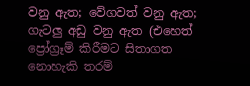වනු ඇත; වේගවත් වනු ඇත; ගැටලු අඩු වනු ඇත (එහෙත් ප්‍රෝග්‍රෑම් කිරීමට සිතාගත නොහැකි තරම්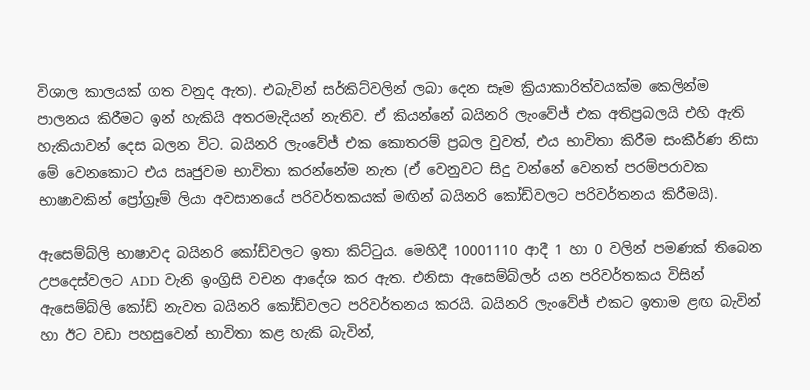විශාල කාලයක් ගත වනුද ඇත). එබැවින් සර්කිට්වලින් ලබා දෙන සෑම ක්‍රියාකාරිත්වයක්ම කෙලින්ම පාලනය කිරීමට ඉන් හැකියි අතරමැදියන් නැතිව. ඒ කියන්නේ බයිනරි ලැංවේජ් එක අතිප්‍රබලයි එහි ඇති හැකියාවන් දෙස බලන විට. බයිනරි ලැංවේජ් එක කොතරම් ප්‍රබල වුවත්, එය භාවිතා කිරීම සංකීර්ණ නිසා මේ වෙනකොට එය ඍජුවම භාවිතා කරන්නේම නැත (ඒ වෙනුවට සිදු වන්නේ වෙනත් පරම්පරාවක භාෂාවකින් ප්‍රෝග්‍රෑම් ලියා අවසානයේ පරිවර්තකයක් මඟින් බයිනරි කෝඩ්වලට පරිවර්තනය කිරීමයි).

ඇසෙම්බ්ලි භාෂාවද බයිනරි කෝඩ්වලට ඉතා කිට්ටුය. මෙහිදී 10001110 ආදී 1 හා 0 වලින් පමණක් තිබෙන උපදෙස්වලට ADD වැනි ඉංග්‍රිසි වචන ආදේශ කර ඇත. එනිසා ඇසෙම්බ්ලර් යන පරිවර්තකය විසින් ඇසෙම්බ්ලි කෝඩ් නැවත බයිනරි කෝඩ්වලට පරිවර්තනය කරයි. බයිනරි ලැංවේජ් එකට ඉතාම ළඟ බැවින් හා ඊට වඩා පහසුවෙන් භාවිතා කළ හැකි බැවින්,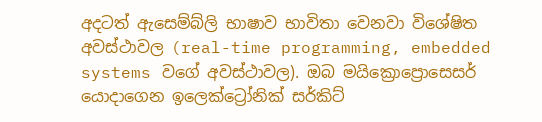අදටත් ඇසෙම්බ්ලි භාෂාව භාවිතා වෙනවා විශේෂිත අවස්ථාවල (real-time programming, embedded systems වගේ අවස්ථාවල). ඔබ මයික්‍රොප්‍රොසෙසර් යොදාගෙන ඉලෙක්ට්‍රෝනික් සර්කිට්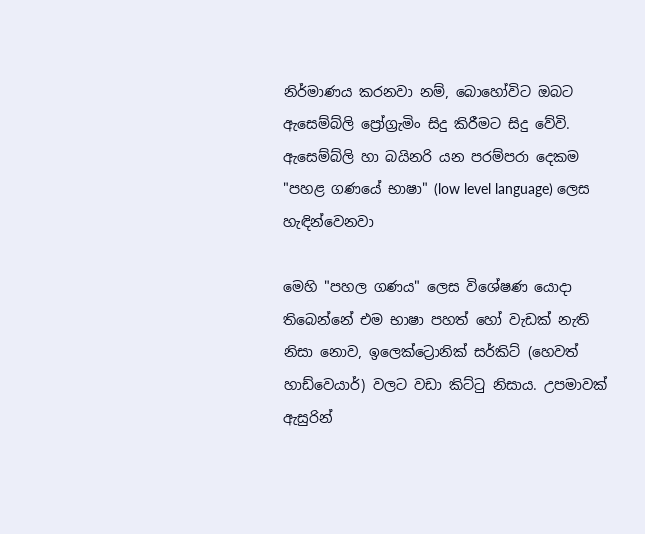නිර්මාණය කරනවා නම්, බොහෝවිට ඔබට ඇසෙම්බ්ලි ප්‍රෝග්‍රැමිං සිදු කිරීමට සිදු වේවි. ඇසෙම්බ්ලි හා බයිනරි යන පරම්පරා දෙකම "පහළ ගණයේ භාෂා" (low level language) ලෙස හැඳින්වෙනවා

මෙහි "පහල ගණය" ලෙස විශේෂණ යොදා තිබෙන්නේ එම භාෂා පහත් හෝ වැඩක් නැති නිසා නොව, ඉලෙක්ට්‍රොනික් සර්කිට් (හෙවත් හාඩ්වෙයාර්) වලට වඩා කිට්ටු නිසාය. උපමාවක් ඇසුරින්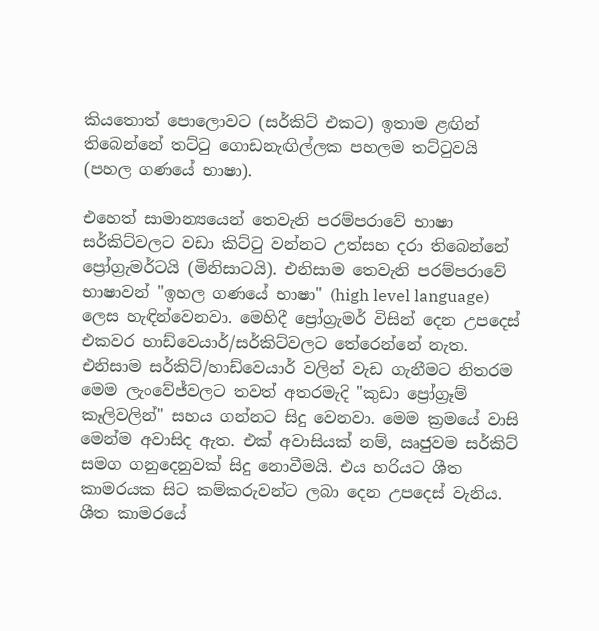කියතොත් පොලොවට (සර්කිට් එකට) ඉතාම ළඟින් තිබෙන්නේ තට්ටු ගොඩනැඟිල්ලක පහලම තට්ටුවයි (පහල ගණයේ භාෂා).

එහෙත් සාමාන්‍යයෙන් තෙවැනි පරම්පරාවේ භාෂා සර්කිට්වලට වඩා කිට්ටු වන්නට උත්සහ දරා තිබෙන්නේ ප්‍රෝග්‍රැමර්ටයි (මිනිසාටයි). එනිසාම තෙවැනි පරම්පරාවේ භාෂාවන් "ඉහල ගණයේ භාෂා" (high level language) ලෙස හැඳින්වෙනවා. මෙහිදී ප්‍රෝග්‍රැමර් විසින් දෙන උපදෙස් එකවර හාඩ්වෙයාර්/සර්කිට්වලට තේරෙන්නේ නැත. එනිසාම සර්කිට්/හාඩ්වෙයාර් වලින් වැඩ ගැනීමට නිතරම මෙම ලැංවේජ්වලට තවත් අතරමැදි "කුඩා ප්‍රෝග්‍රෑම් කෑලිවලින්" සහය ගන්නට සිදු වෙනවා. මෙම ක්‍රමයේ වාසි මෙන්ම අවාසිද ඇත. එක් අවාසියක් නම්, ඍජුවම සර්කිට් සමග ගනුදෙනුවක් සිදු නොවීමයි. එය හරියට ශීත කාමරයක සිට කම්කරුවන්ට ලබා දෙන උපදෙස් වැනිය. ශීත කාමරයේ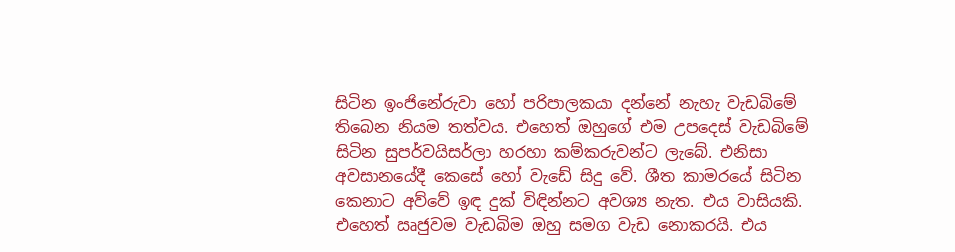සිටින ඉංජිනේරුවා හෝ පරිපාලකයා දන්නේ නැහැ වැඩබිමේ තිබෙන නියම තත්වය. එහෙත් ඔහුගේ එම උපදෙස් වැඩබිමේ සිටින සුපර්වයිසර්ලා හරහා කම්කරුවන්ට ලැබේ. එනිසා අවසානයේදී කෙසේ හෝ වැඩේ සිදු වේ. ශීත කාමරයේ සිටින කෙනාට අව්වේ ඉඳ දුක් විඳින්නට අවශ්‍ය නැත. එය වාසියකි. එහෙත් ඍජුවම වැඩබිම ඔහු සමග වැඩ නොකරයි. එය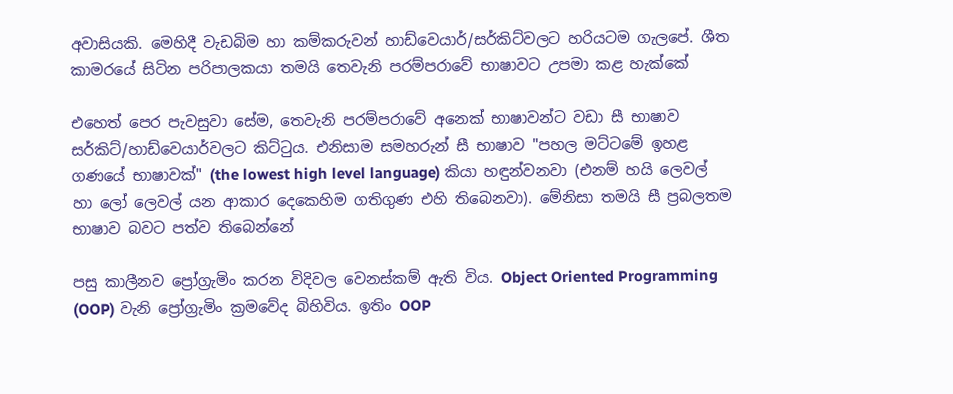අවාසියකි. මෙහිදී වැඩබිම හා කම්කරුවන් හාඩ්වෙයාර්/සර්කිට්වලට හරියටම ගැලපේ. ශීත කාමරයේ සිටින පරිපාලකයා තමයි තෙවැනි පරම්පරාවේ භාෂාවට උපමා කළ හැක්කේ

එහෙත් පෙර පැවසුවා සේම, තෙවැනි පරම්පරාවේ අනෙක් භාෂාවන්ට වඩා සී භාෂාව සර්කිට්/හාඩ්වෙයාර්වලට කිට්ටුය. එනිසාම සමහරුන් සී භාෂාව "පහල මට්ටමේ ඉහළ ගණයේ භාෂාවක්" (the lowest high level language) කියා හඳුන්වනවා (එනම් හයි ලෙවල් හා ලෝ ලෙවල් යන ආකාර දෙකෙහිම ගතිගුණ එහි තිබෙනවා). මේනිසා තමයි සී ප්‍රබලතම භාෂාව බවට පත්ව තිබෙන්නේ

පසු කාලීනව ප්‍රෝග්‍රැමිං කරන විදිවල වෙනස්කම් ඇති විය. Object Oriented Programming (OOP) වැනි ප්‍රෝග්‍රැමිං ක්‍රමවේද බිහිවිය. ඉතිං OOP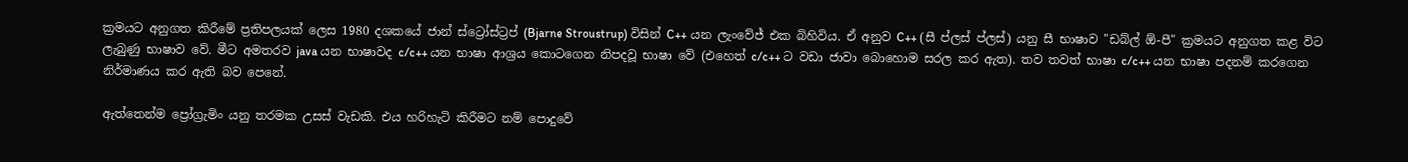ක්‍රමයට අනුගත කිරීමේ ප්‍රතිපලයක් ලෙස 1980 දශකයේ ජාන් ස්ට්‍රෝස්ට්‍රප් (Bjarne Stroustrup) විසින් C++ යන ලැංවේජ් එක බිහිවිය. ඒ අනුව C++ (සී ප්ලස් ප්ලස්) යනු සී භාෂාව "ඩබ්ල් ඕ-පී" ක්‍රමයට අනුගත කළ විට ලැබුණු භාෂාව වේ. මීට අමතරව java යන භාෂාවද c/c++ යන භාෂා ආශ්‍රය කොටගෙන නිපදවූ භාෂා වේ (එහෙත් c/c++ ට වඩා ජාවා බොහොම සරල කර ඇත). තව තවත් භාෂා c/c++ යන භාෂා පදනම් කරගෙන නිර්මාණය කර ඇති බව පෙනේ.

ඇත්තෙන්ම ප්‍රෝග්‍රැමිං යනු තරමක උසස් වැඩකි. එය හරිහැටි කිරීමට නම් පොදුවේ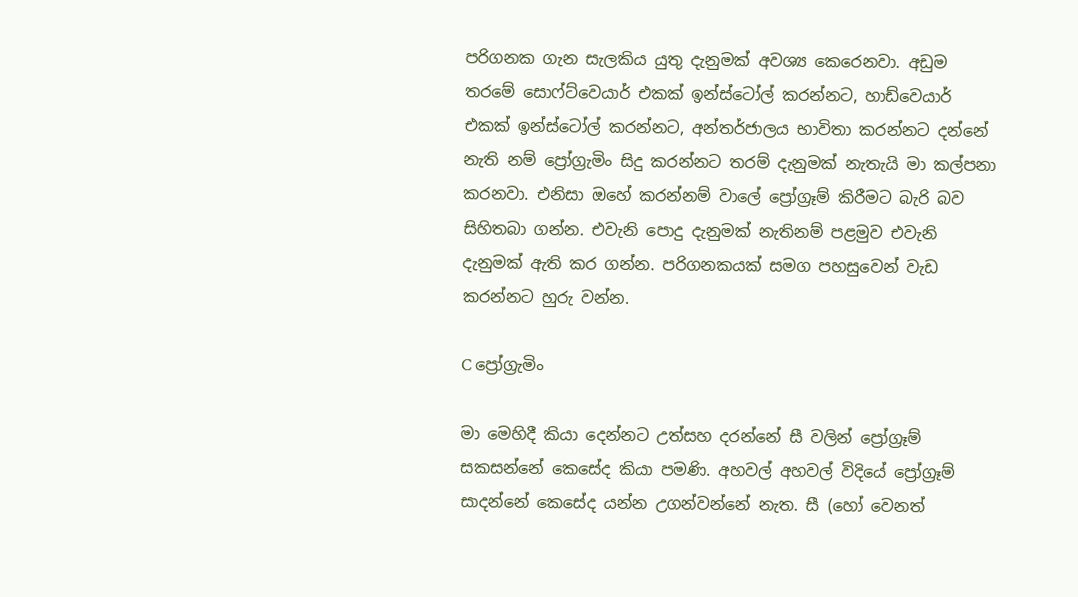පරිගනක ගැන සැලකිය යුතු දැනුමක් අවශ්‍ය කෙරෙනවා. අඩුම තරමේ සොෆ්ට්වෙයාර් එකක් ඉන්ස්ටෝල් කරන්නට, හාඩ්වෙයාර් එකක් ඉන්ස්ටෝල් කරන්නට, අන්තර්ජාලය භාවිතා කරන්නට දන්නේ නැති නම් ප්‍රෝග්‍රැමිං සිදු කරන්නට තරම් දැනුමක් නැතැයි මා කල්පනා කරනවා. එනිසා ඔහේ කරන්නම් වාලේ ප්‍රෝග්‍රෑම් කිරීමට බැරි බව සිහිතබා ගන්න. එවැනි පොදු දැනුමක් නැතිනම් පළමුව එවැනි දැනුමක් ඇති කර ගන්න. පරිගනකයක් සමග පහසුවෙන් වැඩ කරන්නට හුරු වන්න.

C ප්‍රෝග්‍රැමිං

මා මෙහිදී කියා දෙන්නට උත්සහ දරන්නේ සී වලින් ප්‍රෝග්‍රෑම් සකසන්නේ කෙසේද කියා පමණි. අහවල් අහවල් විදියේ ප්‍රෝග්‍රෑම් සාදන්නේ කෙසේද යන්න උගන්වන්නේ නැත. සී (හෝ වෙනත්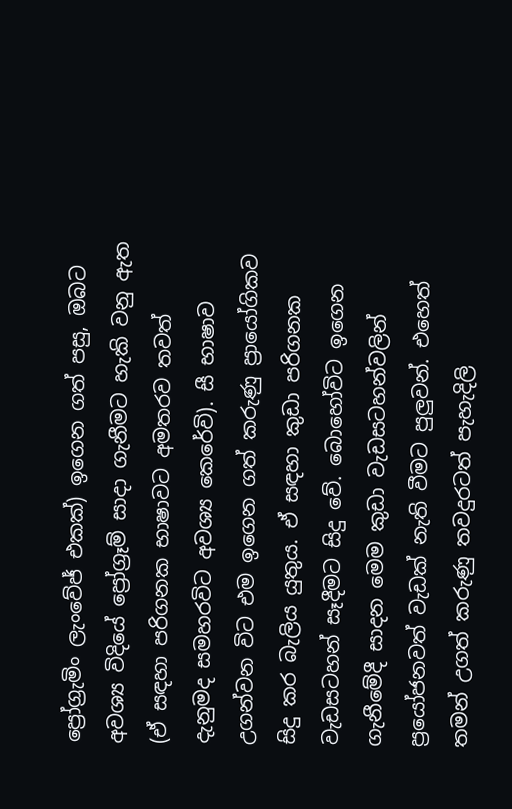ප්‍රෝග්‍රැමිං ලැංවේජ් එකක්) ඉගෙන ගත් පසු, ඔබට අවශ්‍ය විදියේ ප්‍රෝග්‍රෑම් සාදා ගැනීමට හැකි වනු ඇත (ඒ සඳහා පරිගනක භාෂාවට අමතරව තවත් දැනුමද සමහරවිට අවශ්‍ය කෙරේවි). සී භාෂාව උගන්වන විට එම ඉගෙන ගත් කරුණු ප්‍රායෝගිකව සිදු කර බැලිය යුතුය. ඒ සඳහා කුඩා පරිගනක වැඩසටහන් සෑදීමට සිදු වේ. බොහෝවිට ඉගෙන ගැනීමේදී සාදන මෙම කුඩා වැඩසටහන්වලින් ප්‍රයෝජනවත් වැඩක් නැති වීමට පුලුවන්. එහෙත් තමන් උගත් කරුණු තවදුරටත් පැහැදිලි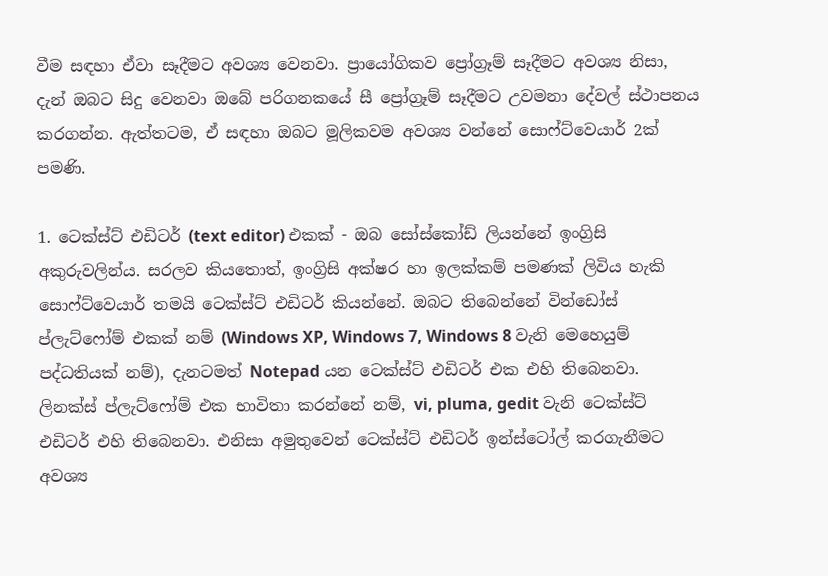වීම සඳහා ඒවා සෑදීමට අවශ්‍ය වෙනවා. ප්‍රායෝගිකව ප්‍රෝග්‍රෑම් සෑදීමට අවශ්‍ය නිසා, දැන් ඔබට සිදු වෙනවා ඔබේ පරිගනකයේ සී ප්‍රෝග්‍රෑම් සෑදීමට උවමනා දේවල් ස්ථාපනය කරගන්න. ඇත්තටම, ඒ සඳහා ඔබට මූලිකවම අවශ්‍ය වන්නේ සොෆ්ට්වෙයාර් 2ක් පමණි.

1. ටෙක්ස්ට් එඩිටර් (text editor) එකක් - ඔබ සෝස්කෝඩ් ලියන්නේ ඉංග්‍රිසි අකුරුවලින්ය. සරලව කියතොත්, ඉංග්‍රිසි අක්ෂර හා ඉලක්කම් පමණක් ලිවිය හැකි සොෆ්ට්වෙයාර් තමයි ටෙක්ස්ට් එඩිටර් කියන්නේ. ඔබට තිබෙන්නේ වින්ඩෝස් ප්ලැට්ෆෝම් එකක් නම් (Windows XP, Windows 7, Windows 8 වැනි මෙහෙයුම් පද්ධතියක් නම්), දැනටමත් Notepad යන ටෙක්ස්ට් එඩිටර් එක එහි තිබෙනවා. ලිනක්ස් ප්ලැට්ෆෝම් එක භාවිතා කරන්නේ නම්, vi, pluma, gedit වැනි ටෙක්ස්ට් එඩිටර් එහි තිබෙනවා. එනිසා අමුතුවෙන් ටෙක්ස්ට් එඩිටර් ඉන්ස්ටෝල් කරගැනීමට අවශ්‍ය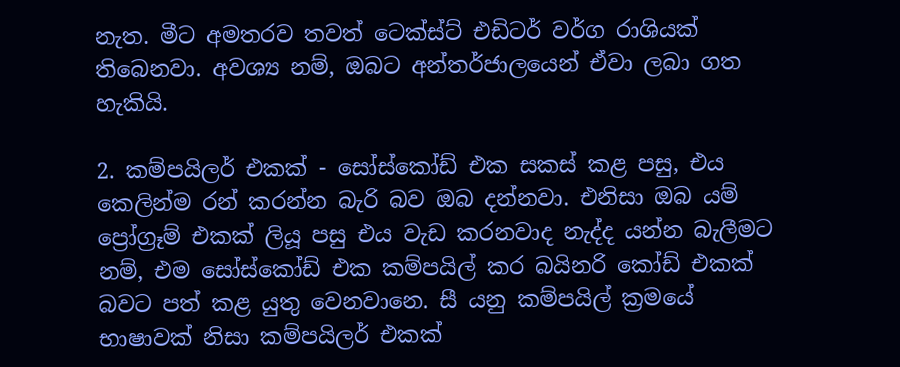නැත. මීට අමතරව තවත් ටෙක්ස්ට් එඩිටර් වර්ග රාශියක් තිබෙනවා. අවශ්‍ය නම්, ඔබට අන්තර්ජාලයෙන් ඒවා ලබා ගත හැකියි.

2. කම්පයිලර් එකක් - සෝස්කෝඩ් එක සකස් කළ පසු, එය කෙලින්ම රන් කරන්න බැරි බව ඔබ දන්නවා. එනිසා ඔබ යම් ප්‍රෝග්‍රෑම් එකක් ලියූ පසු එය වැඩ කරනවාද නැද්ද යන්න බැලීමට නම්, එම සෝස්කෝඩ් එක කම්පයිල් කර බයිනරි කෝඩ් එකක් බවට පත් කළ යුතු වෙනවානෙ. සී යනු කම්පයිල් ක්‍රමයේ භාෂාවක් නිසා කම්පයිලර් එකක්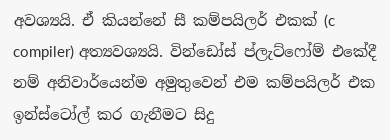අවශ්‍යයි. ඒ කියන්නේ සී කම්පයිලර් එකක් (c compiler) අත්‍යවශ්‍යයි. වින්ඩෝස් ප්ලැට්ෆෝම් එකේදී නම් අනිවාර්යෙන්ම අමුතුවෙන් එම කම්පයිලර් එක ඉන්ස්ටෝල් කර ගැනීමට සිදු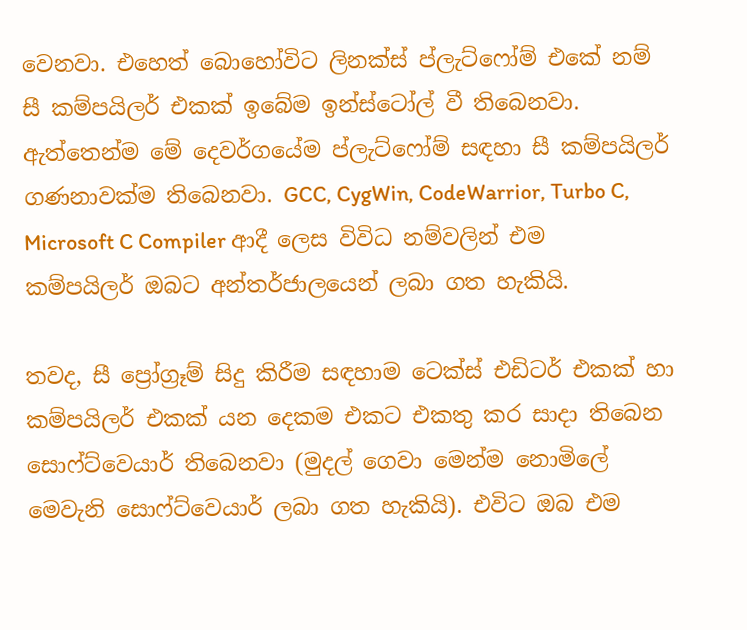වෙනවා. එහෙත් බොහෝවිට ලිනක්ස් ප්ලැට්ෆෝම් එකේ නම් සී කම්පයිලර් එකක් ඉබේම ඉන්ස්ටෝල් වී තිබෙනවා. ඇත්තෙන්ම මේ දෙවර්ගයේම ප්ලැට්ෆෝම් සඳහා සී කම්පයිලර් ගණනාවක්ම තිබෙනවා. GCC, CygWin, CodeWarrior, Turbo C, Microsoft C Compiler ආදී ලෙස විවිධ නම්වලින් එම කම්පයිලර් ඔබට අන්තර්ජාලයෙන් ලබා ගත හැකියි.

තවද, සී ප්‍රෝග්‍රෑම් සිදු කිරීම සඳහාම ටෙක්ස් එඩිටර් එකක් හා කම්පයිලර් එකක් යන දෙකම එකට එකතු කර සාදා තිබෙන සොෆ්ට්වෙයාර් තිබෙනවා (මුදල් ගෙවා මෙන්ම නොමිලේ මෙවැනි සොෆ්ට්වෙයාර් ලබා ගත හැකියි). එවිට ඔබ එම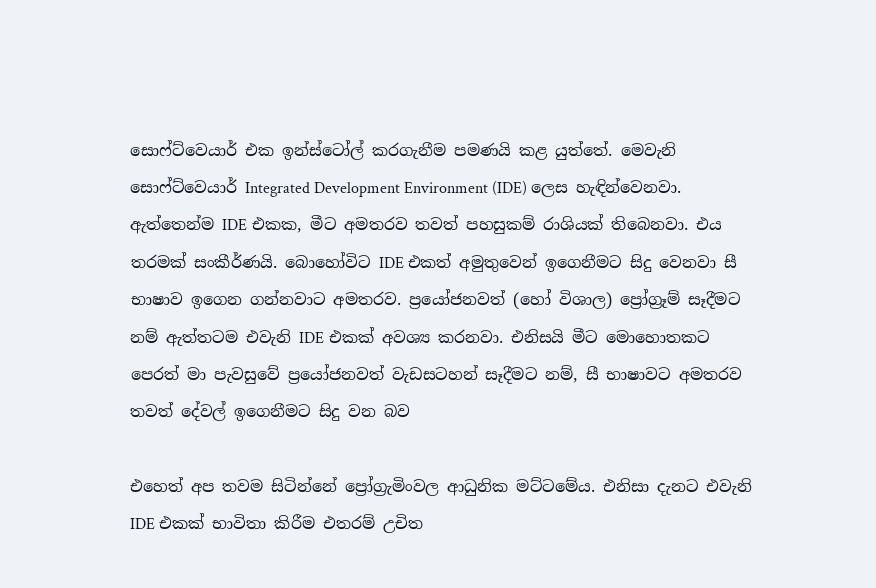සොෆ්ට්වෙයාර් එක ඉන්ස්ටෝල් කරගැනීම පමණයි කළ යුත්තේ. මෙවැනි සොෆ්ට්වෙයාර් Integrated Development Environment (IDE) ලෙස හැඳින්වෙනවා. ඇත්තෙන්ම IDE එකක, මීට අමතරව තවත් පහසුකම් රාශියක් තිබෙනවා. එය තරමක් සංකීර්ණයි. බොහෝවිට IDE එකත් අමුතුවෙන් ඉගෙනීමට සිදු වෙනවා සී භාෂාව ඉගෙන ගන්නවාට අමතරව. ප්‍රයෝජනවත් (හෝ විශාල) ප්‍රෝග්‍රෑම් සෑදීමට නම් ඇත්තටම එවැනි IDE එකක් අවශ්‍ය කරනවා. එනිසයි මීට මොහොතකට පෙරත් මා පැවසුවේ ප්‍රයෝජනවත් වැඩසටහන් සෑදීමට නම්, සී භාෂාවට අමතරව තවත් දේවල් ඉගෙනීමට සිදු වන බව

එහෙත් අප තවම සිටින්නේ ප්‍රෝග්‍රැමිංවල ආධුනික මට්ටමේය. එනිසා දැනට එවැනි IDE එකක් භාවිතා කිරීම එතරම් උචිත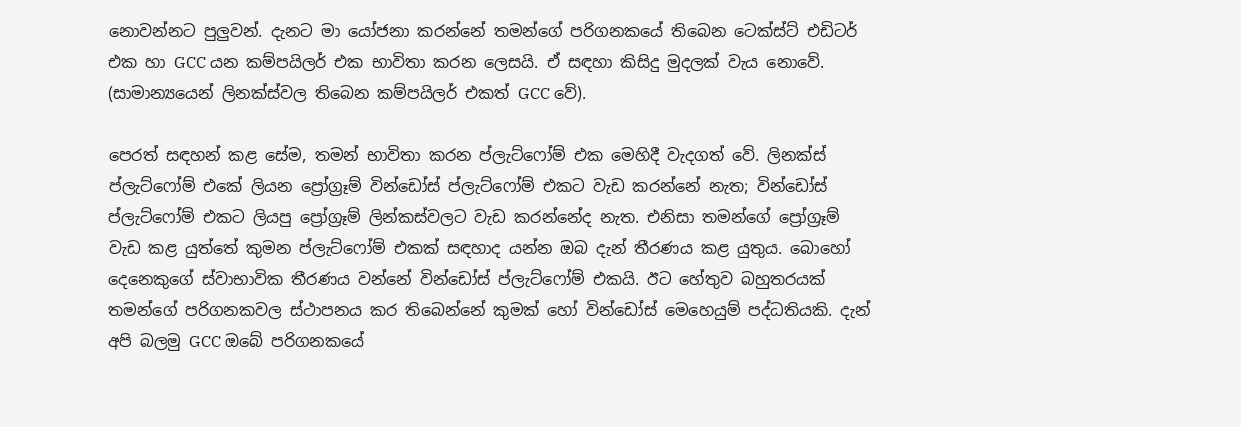නොවන්නට පුලුවන්. දැනට මා යෝජනා කරන්නේ තමන්ගේ පරිගනකයේ තිබෙන ටෙක්ස්ට් එඩිටර් එක හා GCC යන කම්පයිලර් එක භාවිතා කරන ලෙසයි. ඒ සඳහා කිසිදු මුදලක් වැය නොවේ. (සාමාන්‍යයෙන් ලිනක්ස්වල තිබෙන කම්පයිලර් එකත් GCC වේ).

පෙරත් සඳහන් කළ සේම, තමන් භාවිතා කරන ප්ලැට්ෆෝම් එක මෙහිදී වැදගත් වේ. ලිනක්ස් ප්ලැට්ෆෝම් එකේ ලියන ප්‍රෝග්‍රෑම් වින්ඩෝස් ප්ලැට්ෆෝම් එකට වැඩ කරන්නේ නැත; වින්ඩෝස් ප්ලැට්ෆෝම් එකට ලියපු ප්‍රෝග්‍රෑම් ලින්කස්වලට වැඩ කරන්නේද නැත. එනිසා තමන්ගේ ප්‍රෝග්‍රෑම් වැඩ කළ යුත්තේ කුමන ප්ලැට්ෆෝම් එකක් සඳහාද යන්න ඔබ දැන් තීරණය කළ යුතුය. බොහෝ දෙනෙකුගේ ස්වාභාවික තීරණය වන්නේ වින්ඩෝස් ප්ලැට්ෆෝම් එකයි. ඊට හේතුව බහුතරයක් තමන්ගේ පරිගනකවල ස්ථාපනය කර තිබෙන්නේ කුමක් හෝ වින්ඩෝස් මෙහෙයුම් පද්ධතියකි. දැන් අපි බලමු GCC ඔබේ පරිගනකයේ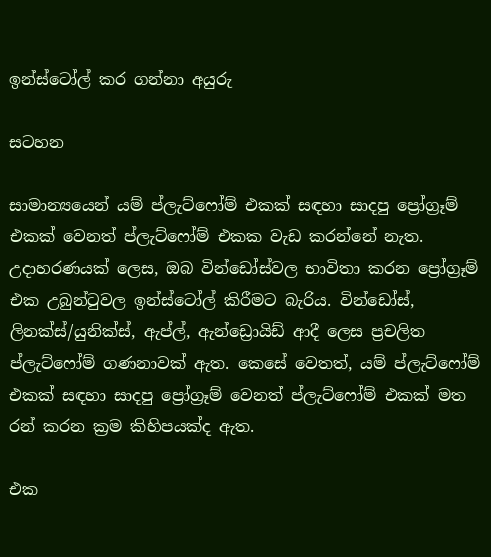ඉන්ස්ටෝල් කර ගන්නා අයුරු

සටහන

සාමාන්‍යයෙන් යම් ප්ලැට්ෆෝම් එකක් සඳහා සාදපු ප්‍රෝග්‍රෑම් එකක් වෙනත් ප්ලැට්ෆෝම් එකක වැඩ කරන්නේ නැත. උදාහරණයක් ලෙස, ඔබ වින්ඩෝස්වල භාවිතා කරන ප්‍රෝග්‍රෑම් එක උබුන්ටුවල ඉන්ස්ටෝල් කිරීමට බැරිය. වින්ඩෝස්, ලිනක්ස්/යුනික්ස්, ඇප්ල්, ඇන්ඩ්‍රොයිඩ් ආදී ලෙස ප්‍රචලිත ප්ලැට්ෆෝම් ගණනාවක් ඇත. කෙසේ වෙතත්, යම් ප්ලැට්ෆෝම් එකක් සඳහා සාදපු ප්‍රෝග්‍රෑම් වෙනත් ප්ලැට්ෆෝම් එකක් මත රන් කරන ක්‍රම කිහිපයක්ද ඇත.

එක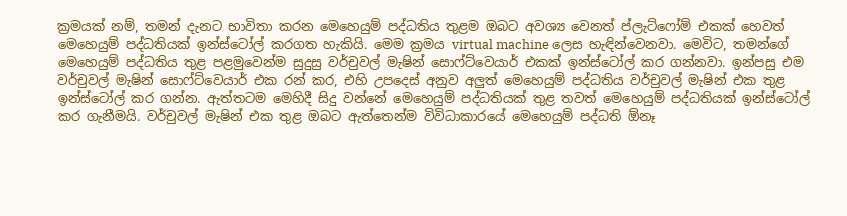ක්‍රමයක් නම්, තමන් දැනට භාවිතා කරන මෙහෙයුම් පද්ධතිය තුළම ඔබට අවශ්‍ය වෙනත් ප්ලැට්ෆෝම් එකක් හෙවත් මෙහෙයුම් පද්ධතියක් ඉන්ස්ටෝල් කරගත හැකියි. මෙම ක්‍රමය virtual machine ලෙස හැඳින්වෙනවා. මෙවිට, තමන්ගේ මෙහෙයුම් පද්ධතිය තුළ පළමුවෙන්ම සුදුසු වර්චුවල් මැෂින් සොෆ්ට්වෙයාර් එකක් ඉන්ස්ටෝල් කර ගන්නවා. ඉන්පසු එම වර්චුවල් මැෂින් සොෆ්ට්වෙයාර් එක රන් කර, එහි උපදෙස් අනුව අලුත් මෙහෙයුම් පද්ධතිය වර්චුවල් මැෂින් එක තුළ ඉන්ස්ටෝල් කර ගන්න. ඇත්තටම මෙහිදී සිදු වන්නේ මෙහෙයුම් පද්ධතියක් තුළ තවත් මෙහෙයුම් පද්ධතියක් ඉන්ස්ටෝල් කර ගැනීමයි. වර්චුවල් මැෂින් එක තුළ ඔබට ඇත්තෙන්ම විවිධාකාරයේ මෙහෙයුම් පද්ධති ඕනෑ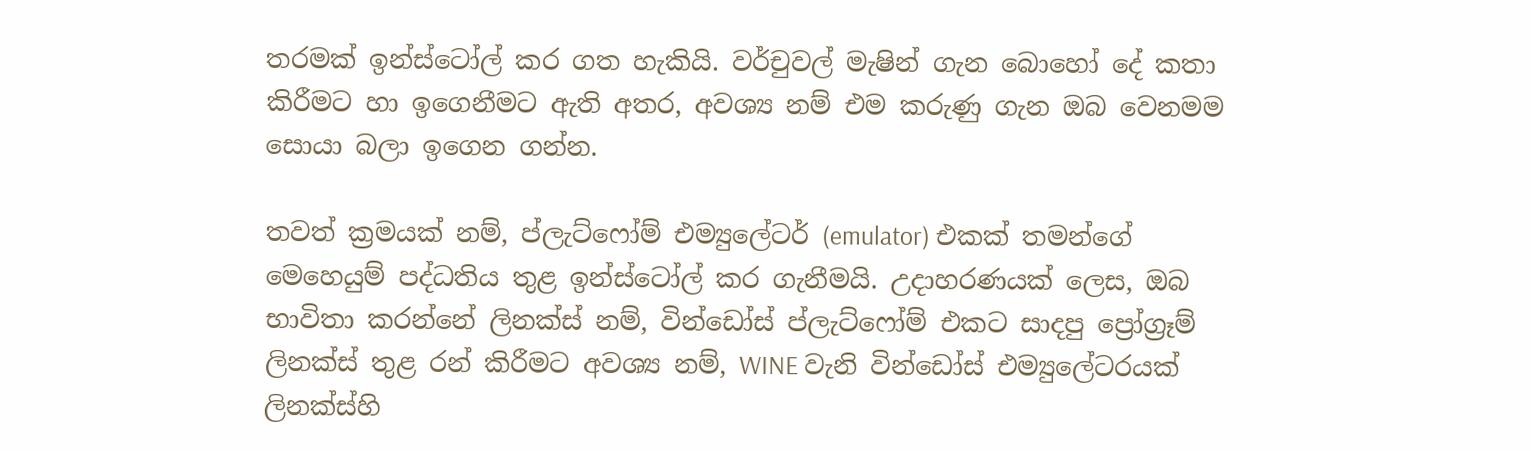තරමක් ඉන්ස්ටෝල් කර ගත හැකියි. වර්චුවල් මැෂින් ගැන බොහෝ දේ කතා කිරීමට හා ඉගෙනීමට ඇති අතර, අවශ්‍ය නම් එම කරුණු ගැන ඔබ වෙනමම සොයා බලා ඉගෙන ගන්න.

තවත් ක්‍රමයක් නම්, ප්ලැට්ෆෝම් එම්‍යුලේටර් (emulator) එකක් තමන්ගේ මෙහෙයුම් පද්ධතිය තුළ ඉන්ස්ටෝල් කර ගැනීමයි. උදාහරණයක් ලෙස, ඔබ භාවිතා කරන්නේ ලිනක්ස් නම්, වින්ඩෝස් ප්ලැට්ෆෝම් එකට සාදපු ප්‍රෝග්‍රෑම් ලිනක්ස් තුළ රන් කිරීමට අවශ්‍ය නම්, WINE වැනි වින්ඩෝස් එම්‍යුලේටරයක් ලිනක්ස්හි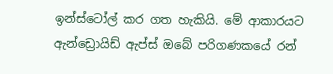ඉන්ස්ටෝල් කර ගත හැකියි. මේ ආකාරයට ඇන්ඩ්‍රොයිඩ් ඇප්ස් ඔබේ පරිගණකයේ රන්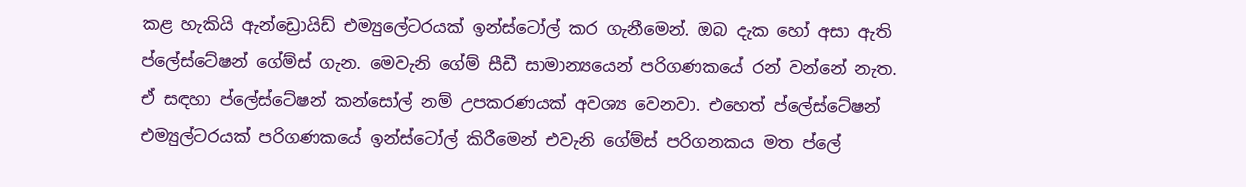කළ හැකියි ඇන්ඩ්‍රොයිඩ් එම්‍යුලේටරයක් ඉන්ස්ටෝල් කර ගැනීමෙන්. ඔබ දැක හෝ අසා ඇති ප්ලේස්ටේෂන් ගේම්ස් ගැන. මෙවැනි ගේම් සීඩී සාමාන්‍යයෙන් පරිගණකයේ රන් වන්නේ නැත. ඒ සඳහා ප්ලේස්ටේෂන් කන්සෝල් නම් උපකරණයක් අවශ්‍ය වෙනවා. එහෙත් ප්ලේස්ටේෂන් එම්‍යුල්ටරයක් පරිගණකයේ ඉන්ස්ටෝල් කිරීමෙන් එවැනි ගේම්ස් පරිගනකය මත ප්ලේ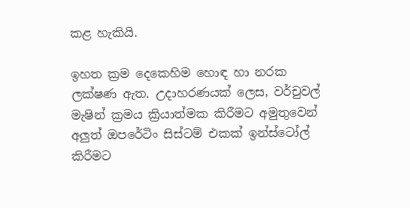කළ හැකියි.

ඉහත ක්‍රම දෙකෙහිම හොඳ හා නරක ලක්ෂණ ඇත. උදාහරණයක් ලෙස, වර්චුවල් මැෂින් ක්‍රමය ක්‍රියාත්මක කිරීමට අමුතුවෙන් අලුත් ඔපරේටිං සිස්ටම් එකක් ඉන්ස්ටෝල් කිරීමට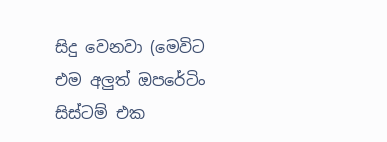සිදු වෙනවා (මෙවිට එම අලුත් ඔපරේටිං සිස්ටම් එක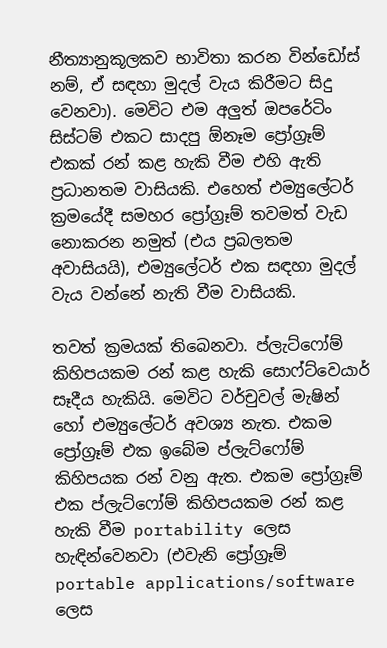නීත්‍යානුකූලකව භාවිතා කරන වින්ඩෝස් නම්, ඒ සඳහා මුදල් වැය කිරීමට සිදු වෙනවා). මෙවිට එම අලුත් ඔපරේටිං සිස්ටම් එකට සාදපු ඕනෑම ප්‍රෝග්‍රෑම් එකක් රන් කළ හැකි වීම එහි ඇති ප්‍රධානතම වාසියකි. එහෙත් එම්‍යුලේටර් ක්‍රමයේදී සමහර ප්‍රෝග්‍රෑම් තවමත් වැඩ නොකරන නමුත් (එය ප්‍රබලතම අවාසියයි), එම්‍යුලේටර් එක සඳහා මුදල් වැය වන්නේ නැති වීම වාසියකි.

තවත් ක්‍රමයක් තිබෙනවා. ප්ලැට්ෆෝම් කිහිපයකම රන් කළ හැකි සොෆ්ට්වෙයාර් සෑදීය හැකියි. මෙවිට වර්චුවල් මැෂින් හෝ එම්‍යුලේටර් අවශ්‍ය නැත. එකම ප්‍රෝග්‍රෑම් එක ඉබේම ප්ලැට්ෆෝම් කිහිපයක රන් වනු ඇත. එකම ප්‍රෝග්‍රෑම් එක ප්ලැට්ෆෝම් කිහිපයකම රන් කළ හැකි වීම portability ලෙස හැඳින්වෙනවා (එවැනි ප්‍රෝග්‍රෑම් portable applications/software ලෙස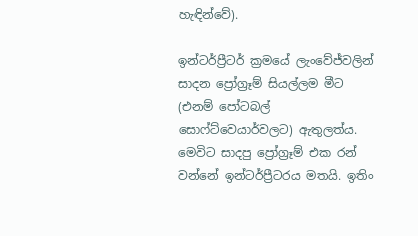හැඳින්වේ).

ඉන්ටර්ප්‍රීටර් ක්‍රමයේ ලැංවේජ්වලින් සාදන ප්‍රෝග්‍රෑම් සියල්ලම මීට (එනම් පෝටබල් සොෆ්ට්වෙයාර්වලට) ඇතුලත්ය. මෙවිට සාදපු ප්‍රෝග්‍රෑම් එක රන් වන්නේ ඉන්ටර්ප්‍රීටරය මතයි. ඉතිං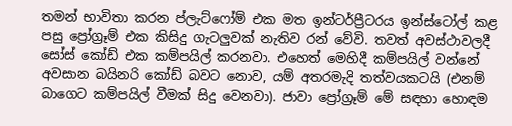තමන් භාවිතා කරන ප්ලැට්ෆෝම් එක මත ඉන්ටර්ප්‍රීටරය ඉන්ස්ටෝල් කළ පසු ප්‍රෝග්‍රෑම් එක කිසිදු ගැටලුවක් නැතිව රන් වේවි. තවත් අවස්ථාවලදී සෝස් කෝඩ් එක කම්පයිල් කරනවා. එහෙත් මෙහිදී කම්පයිල් වන්නේ අවසාන බයිනරි කෝඩ් බවට නොව, යම් අතරමැදි තත්වයකටයි (එනම් බාගෙට කම්පයිල් වීමක් සිදු වෙනවා). ජාවා ප්‍රෝග්‍රෑම් මේ සඳහා හොඳම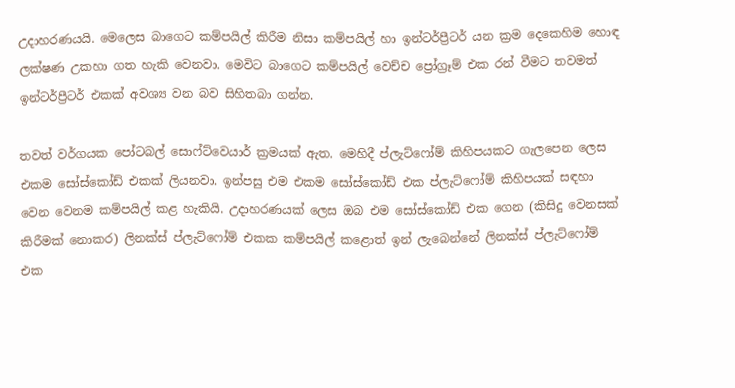උදාහරණයයි. මෙලෙස බාගෙට කම්පයිල් කිරීම නිසා කම්පයිල් හා ඉන්ටර්ප්‍රීටර් යන ක්‍රම දෙකෙහිම හොඳ ලක්ෂණ උකහා ගත හැකි වෙනවා. මෙවිට බාගෙට කම්පයිල් වෙච්ච ප්‍රෝග්‍රෑම් එක රන් වීමට තවමත් ඉන්ටර්ප්‍රීටර් එකක් අවශ්‍ය වන බව සිහිතබා ගන්න.

තවත් වර්ගයක පෝටබල් සොෆ්ට්වෙයාර් ක්‍රමයක් ඇත. මෙහිදී ප්ලැට්ෆෝම් කිහිපයකට ගැලපෙන ලෙස එකම සෝස්කෝඩ් එකක් ලියනවා. ඉන්පසු එම එකම සෝස්කෝඩ් එක ප්ලැට්ෆෝම් කිහිපයක් සඳහා වෙන වෙනම කම්පයිල් කළ හැකියි. උදාහරණයක් ලෙස ඔබ එම සෝස්කෝඩ් එක ගෙන (කිසිදු වෙනසක් කිරීමක් නොකර) ලිනක්ස් ප්ලැට්ෆෝම් එකක කම්පයිල් කළොත් ඉන් ලැබෙන්නේ ලිනක්ස් ප්ලැට්ෆෝම් එක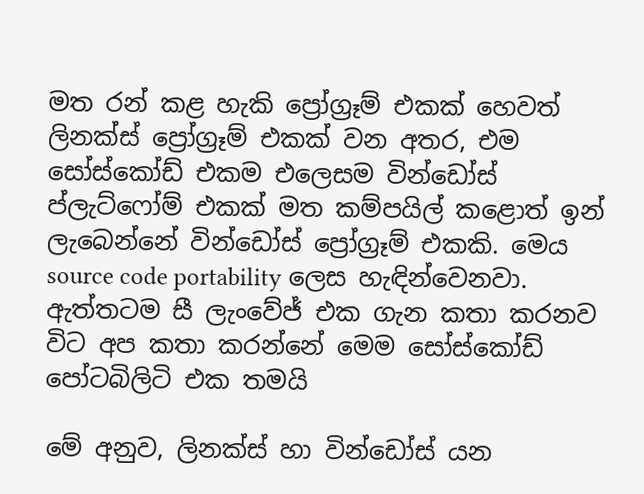මත රන් කළ හැකි ප්‍රෝග්‍රෑම් එකක් හෙවත් ලිනක්ස් ප්‍රෝග්‍රෑම් එකක් වන අතර, එම සෝස්කෝඩ් එකම එලෙසම වින්ඩෝස් ප්ලැට්ෆෝම් එකක් මත කම්පයිල් කළොත් ඉන් ලැබෙන්නේ වින්ඩෝස් ප්‍රෝග්‍රෑම් එකකි. මෙය source code portability ලෙස හැඳින්වෙනවා. ඇත්තටම සී ලැංවේජ් එක ගැන කතා කරනව විට අප කතා කරන්නේ මෙම සෝස්කෝඩ් පෝටබිලිටි එක තමයි

මේ අනුව, ලිනක්ස් හා වින්ඩෝස් යන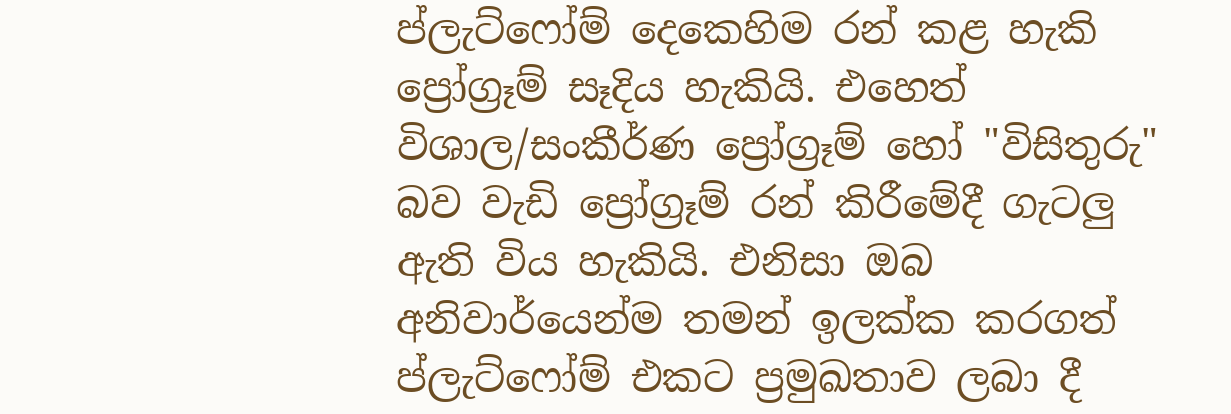ප්ලැට්ෆෝම් දෙකෙහිම රන් කළ හැකි ප්‍රෝග්‍රෑම් සෑදිය හැකියි. එහෙත් විශාල/සංකීර්ණ ප්‍රෝග්‍රෑම් හෝ "විසිතුරු" බව වැඩි ප්‍රෝග්‍රෑම් රන් කිරීමේදී ගැටලු ඇති විය හැකියි. එනිසා ඔබ අනිවාර්යෙන්ම තමන් ඉලක්ක කරගත් ප්ලැට්ෆෝම් එකට ප්‍රමුඛතාව ලබා දී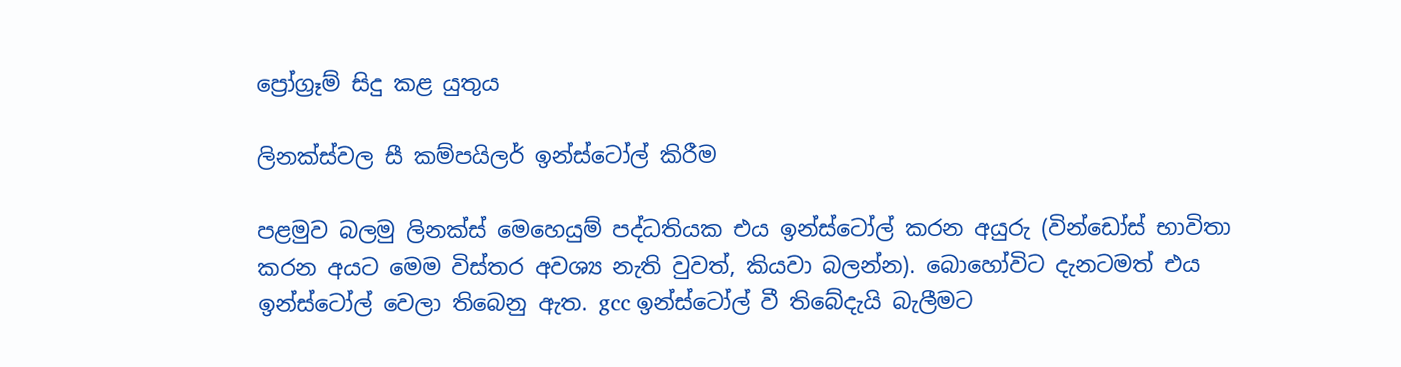ප්‍රෝග්‍රෑම් සිදු කළ යුතුය

ලිනක්ස්වල සී කම්පයිලර් ඉන්ස්ටෝල් කිරීම

පළමුව බලමු ලිනක්ස් මෙහෙයුම් පද්ධතියක එය ඉන්ස්ටෝල් කරන අයුරු (වින්ඩෝස් භාවිතා කරන අයට මෙම විස්තර අවශ්‍ය නැති වුවත්, කියවා බලන්න). බොහෝවිට දැනටමත් එය ඉන්ස්ටෝල් වෙලා තිබෙනු ඇත. gcc ඉන්ස්ටෝල් වී තිබේදැයි බැලීමට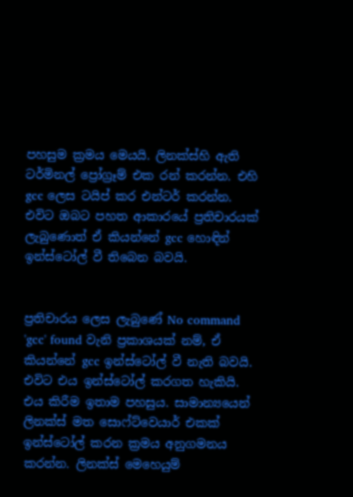පහසුම ක්‍රමය මෙයයි. ලිනක්ස්හි ඇති ටර්මිනල් ප්‍රෝග්‍රෑම් එක රන් කරන්න. එහි gcc ලෙස ටයිප් කර එන්ටර් කරන්න. එවිට ඔබට පහත ආකාරයේ ප්‍රතිචාරයක් ලැබුණොත් ඒ කියන්නේ gcc හොඳින් ඉන්ස්ටෝල් වී තිබෙන බවයි.


ප්‍රතිචාරය ලෙස ලැබුණේ No command 'gcc' found වැනි ප්‍රකාශයක් නම්, ඒ කියන්නේ gcc ඉන්ස්ටෝල් වී නැති බවයි. එවිට එය ඉන්ස්ටෝල් කරගත හැකියි. එය කිරීම ඉතාම පහසුය. සාමාන්‍යයෙන් ලිනක්ස් මත සොෆ්ට්වෙයාර් එකක් ඉන්ස්ටෝල් කරන ක්‍රමය අනුගමනය කරන්න. ලිනක්ස් මෙහෙයුම්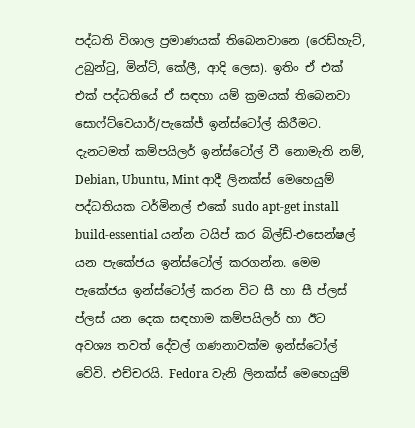පද්ධති විශාල ප්‍රමාණයක් තිබෙනවානෙ (රෙඩ්හැට්, උබුන්ටු, මින්ට්, කේලී, ආදි ලෙස). ඉතිං ඒ එක් එක් පද්ධතියේ ඒ සඳහා යම් ක්‍රමයක් තිබෙනවා සොෆ්ට්වෙයාර්/පැකේජ් ඉන්ස්ටෝල් කිරීමට. දැනටමත් කම්පයිලර් ඉන්ස්ටෝල් වී නොමැති නම්, Debian, Ubuntu, Mint ආදී ලිනක්ස් මෙහෙයුම් පද්ධතියක ටර්මිනල් එකේ sudo apt-get install build-essential යන්න ටයිප් කර බිල්ඩ්-එසෙන්ෂල් යන පැකේජය ඉන්ස්ටෝල් කරගන්න. මෙම පැකේජය ඉන්ස්ටෝල් කරන විට සී හා සී ප්ලස් ප්ලස් යන දෙක සඳහාම කම්පයිලර් හා ඊට අවශ්‍ය තවත් දේවල් ගණනාවක්ම ඉන්ස්ටෝල් වේවි. එච්චරයි. Fedora වැනි ලිනක්ස් මෙහෙයුම්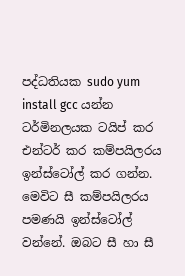පද්ධතියක sudo yum install gcc යන්න ටර්මිනලයක ටයිප් කර එන්ටර් කර කම්පයිලරය ඉන්ස්ටෝල් කර ගන්න. මෙවිට සී කම්පයිලරය පමණයි ඉන්ස්ටෝල් වන්නේ. ඔබට සී හා සී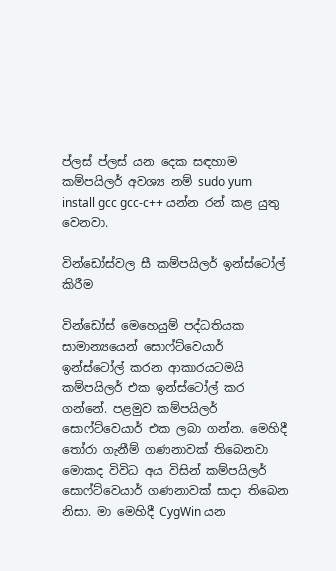ප්ලස් ප්ලස් යන දෙක සඳහාම කම්පයිලර් අවශ්‍ය නම් sudo yum install gcc gcc-c++ යන්න රන් කළ යුතු වෙනවා.

වින්ඩෝස්වල සී කම්පයිලර් ඉන්ස්ටෝල් කිරීම

වින්ඩෝස් මෙහෙයුම් පද්ධතියක සාමාන්‍යයෙන් සොෆ්ට්වෙයාර් ඉන්ස්ටෝල් කරන ආකාරයටමයි කම්පයිලර් එක ඉන්ස්ටෝල් කර ගන්නේ. පළමුව කම්පයිලර් සොෆ්ට්වෙයාර් එක ලබා ගන්න. මෙහිදී තෝරා ගැනීම් ගණනාවක් තිබෙනවා මොකද විවිධ අය විසින් කම්පයිලර් සොෆ්ට්වෙයාර් ගණනාවක් සාදා තිබෙන නිසා. මා මෙහිදී CygWin යන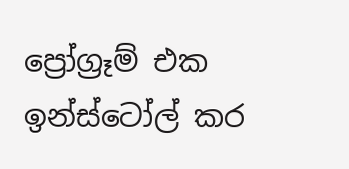ප්‍රෝග්‍රෑම් එක ඉන්ස්ටෝල් කර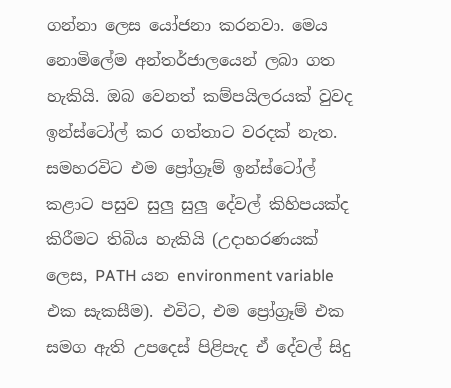ගන්නා ලෙස යෝජනා කරනවා. මෙය නොමිලේම අන්තර්ජාලයෙන් ලබා ගත හැකියි. ඔබ වෙනත් කම්පයිලරයක් වුවද ඉන්ස්ටෝල් කර ගත්තාට වරදක් නැත. සමහරවිට එම ප්‍රෝග්‍රෑම් ඉන්ස්ටෝල් කළාට පසුව සුලු සුලු දේවල් කිහිපයක්ද කිරීමට තිබිය හැකියි (උදාහරණයක් ලෙස, PATH යන environment variable එක සැකසීම). එවිට, එම ප්‍රෝග්‍රෑම් එක සමග ඇති උපදෙස් පිළිපැද ඒ දේවල් සිදු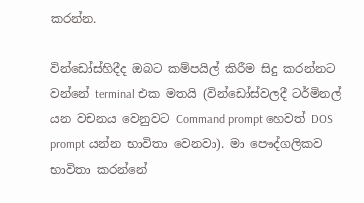කරන්න.

වින්ඩෝස්හිදීද ඔබට කම්පයිල් කිරීම සිදු කරන්නට වන්නේ terminal එක මතයි (වින්ඩෝස්වලදී ටර්මිනල් යන වචනය වෙනුවට Command prompt හෙවත් DOS prompt යන්න භාවිතා වෙනවා). මා පෞද්ගලිකව භාවිතා කරන්නේ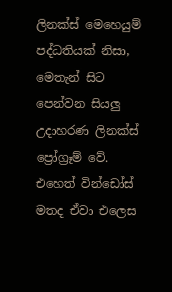ලිනක්ස් මෙහෙයුම් පද්ධතියක් නිසා, මෙතැන් සිට පෙන්වන සියලු උදාහරණ ලිනක්ස් ප්‍රෝග්‍රෑම් වේ. එහෙත් වින්ඩෝස් මතද ඒවා එලෙස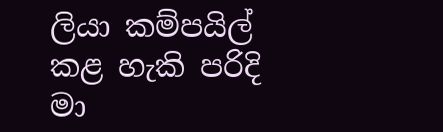ලියා කම්පයිල් කළ හැකි පරිදි මා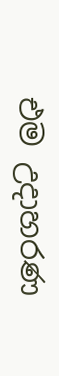එම උදාහරණ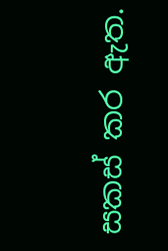සකස් කර ඇත.